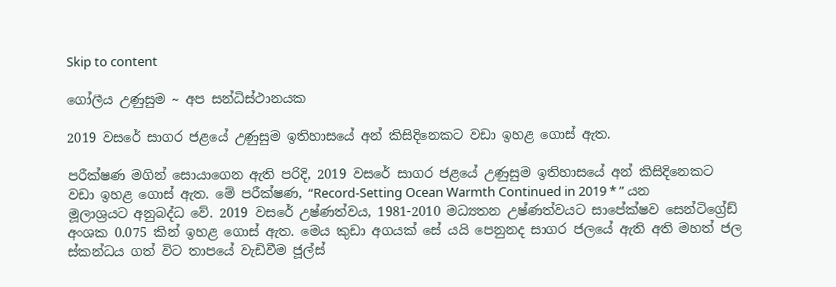Skip to content

ගෝලීය උණුසුම ~ අප සන්ධිස්ථානයක

2019 වසරේ සාගර ජළයේ උණුසුම ඉතිහාසයේ අන් කිසිදිනෙකට වඩා ඉහළ ගොස් ඇත.

පරීක්ෂණ මගින් සොයාගෙන ඇති පරිදි, 2019 වසරේ සාගර ජළයේ උණුසුම ඉතිහාසයේ අන් කිසිදිනෙකට වඩා ඉහළ ගොස් ඇත. මේ පරීක්ෂණ, “Record-Setting Ocean Warmth Continued in 2019 * ” යන මූලාශ්‍රයට අනුබද්ධ වේ. 2019 වසරේ උෂ්ණත්වය, 1981-2010 මධ්‍යතන උෂ්ණත්වයට සාපේක්ෂව සෙන්ටිග්‍රේඩ් අංශක 0.075 කින් ඉහළ ගොස් ඇත. මෙය කුඩා අගයක් සේ යයි පෙනුනද සාගර ජලයේ ඇති අති මහත් ජල ස්කන්ධය ගත් විට තාපයේ වැඩිවීම ජූල්ස්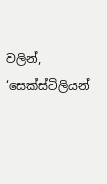වලින්, ‘සෙක්ස්ටිලියන්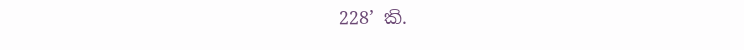228’ කි.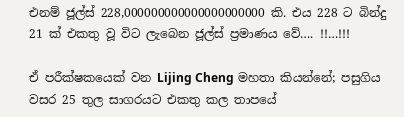එනම් ජූල්ස් 228,000000000000000000000 කි. එය 228 ට බින්දු 21 ක් එකතු වූ විට ලැබෙන ජූල්ස් ප්‍රමාණය වේ…. !!…!!!

ඒ පරීක්ෂකයෙක් වන Lijing Cheng මහතා කියන්නේ; පසුගිය වසර 25 තුල සාගරයට එකතු කල තාපයේ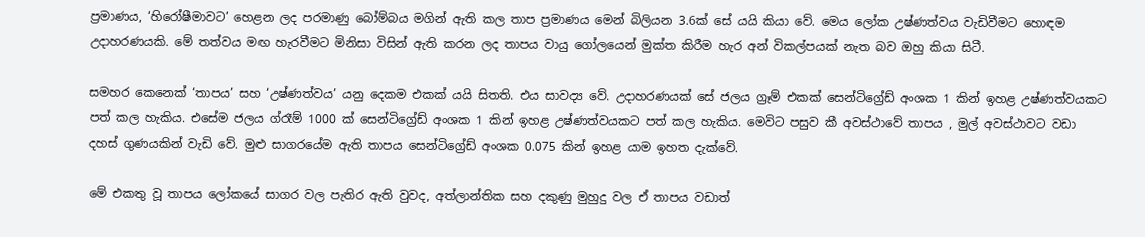ප්‍රමාණය, ‘හිරෝෂීමාවට’ හෙළන ලද පරමාණු බෝම්බය මගින් ඇති කල තාප ප්‍රමාණය මෙන් බිලියන 3.6ක් සේ යයි කියා වේ. මෙය ලෝක උෂ්ණත්වය වැඩිවීමට හොඳම උදාහරණයකි. මේ තත්වය මඟ හැරවීමට මිනිසා විසින් ඇති කරන ලද තාපය වායු ගෝලයෙන් මුක්ත කිරීම හැර අන් විකල්පයක් නැත බව ඔහු කියා සිටී.

සමහර කෙනෙක් ‘තාපය’ සහ ‘උෂ්ණත්වය’ යනු දෙකම එකක් යයි සිතති. එය සාවද්‍ය වේ. උදාහරණයක් සේ ජලය ග්‍රෑම් එකක් සෙන්ටිග්‍රේඩ් අංශක 1 කින් ඉහළ උෂ්ණත්වයකට පත් කල හැකිය. එසේම ජලය ග්රෑම් 1000 ක් සෙන්ටිග්‍රේඩ් අංශක 1 කින් ඉහළ උෂ්ණත්වයකට පත් කල හැකිය. මෙවිට පසුව කී අවස්ථාවේ තාපය , මුල් අවස්ථාවට වඩා දහස් ගුණයකින් වැඩි වේ. මුළු සාගරයේම ඇති තාපය සෙන්ටිග්‍රේඩ් අංශක 0.075 කින් ඉහළ යාම ඉහත දැක්වේ.

මේ එකතු වූ තාපය ලෝකයේ සාගර වල පැතිර ඇති වුවද, අත්ලාන්තික සහ දකුණු මුහුදු වල ඒ තාපය වඩාත්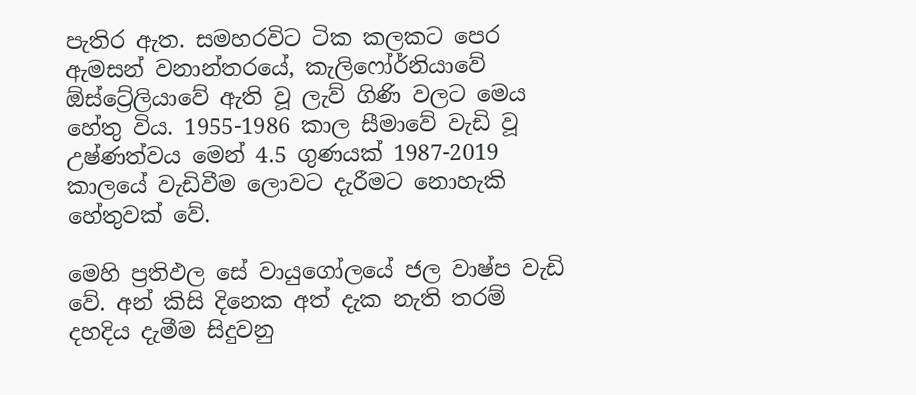පැතිර ඇත. සමහරවිට ටික කලකට පෙර ඇමසන් වනාන්තරයේ, කැලිෆෝර්නියාවේ ඕස්ට්‍රේලියාවේ ඇති වූ ලැව් ගිණි වලට මෙය හේතු විය. 1955-1986 කාල සීමාවේ වැඩි වූ උෂ්ණත්වය මෙන් 4.5 ගුණයක් 1987-2019 කාලයේ වැඩිවීම ලොවට දැරීමට නොහැකි හේතුවක් වේ.

මෙහි ප්‍රතිඵල සේ වායුගෝලයේ ජල වාෂ්ප වැඩි වේ. අන් කිසි දිනෙක අත් දැක නැති තරම් දහදිය දැමීම සිදුවනු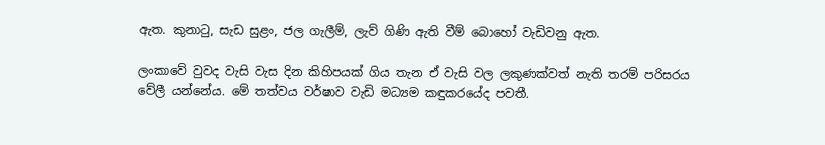ඇත. කුනාටු, සැඩ සුළං, ජල ගැලීම්, ලැව් ගිණි ඇති වීම් බොහෝ වැඩිවනු ඇත.

ලංකාවේ වුවද වැසි වැස දින කිහිපයක් ගිය තැන ඒ වැසි වල ලකුණක්වත් නැති තරම් පරිසරය වේලී යන්නේය. මේ තත්වය වර්ෂාව වැඩි මධ්‍යම කඳුකරයේද පවතී.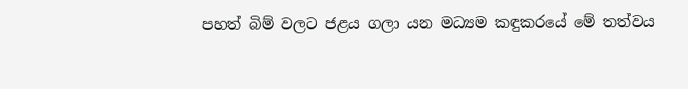පහත් බිම් වලට ජළය ගලා යන මධ්‍යම කඳුකරයේ මේ තත්වය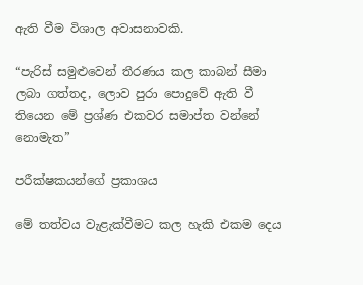ඇති වීම විශාල අවාසනාවකි.

“පැරිස් සමුළුවෙන් තීරණය කල කාබන් සීමා ලබා ගත්තද, ලොව පුරා පොදුවේ ඇති වී තියෙන මේ ප්‍රශ්ණ එකවර සමාප්ත වන්නේ නොමැත”

පරීක්ෂකයන්ගේ ප්‍රකාශය

මේ තත්වය වැළැක්වීමට කල හැකි එකම දෙය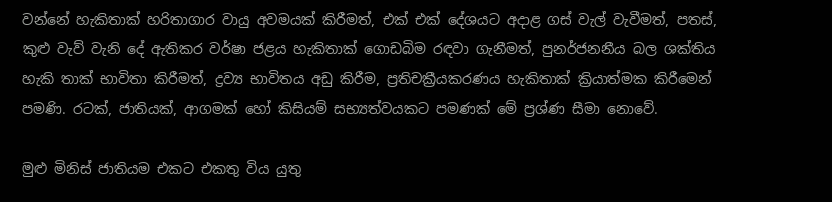වන්නේ හැකිතාක් හරිතාගාර වායු අවමයක් කිරීමත්, එක් එක් දේශයට අදාළ ගස් වැල් වැවීමත්, පතස්, කුළු වැව් වැනි දේ ඇතිකර වර්ෂා ජළය හැකිතාක් ගොඩබිම රඳවා ගැනීමත්, පුනර්ජනනීය බල ශක්තිය හැකි තාක් භාවිතා කිරීමත්, ද්‍රව්‍ය භාවිතය අඩු කිරීම, ප්‍රතිචක්‍රීයකරණය හැකිතාක් ක්‍රියාත්මක කිරීමෙන් පමණි. රටක්, ජාතියක්, ආගමක් හෝ කිසියම් සභ්‍යත්වයකට පමණක් මේ ප්‍රශ්ණ සීමා නොවේ.

මුළු මිනිස් ජාතියම එකට එකතු විය යුතු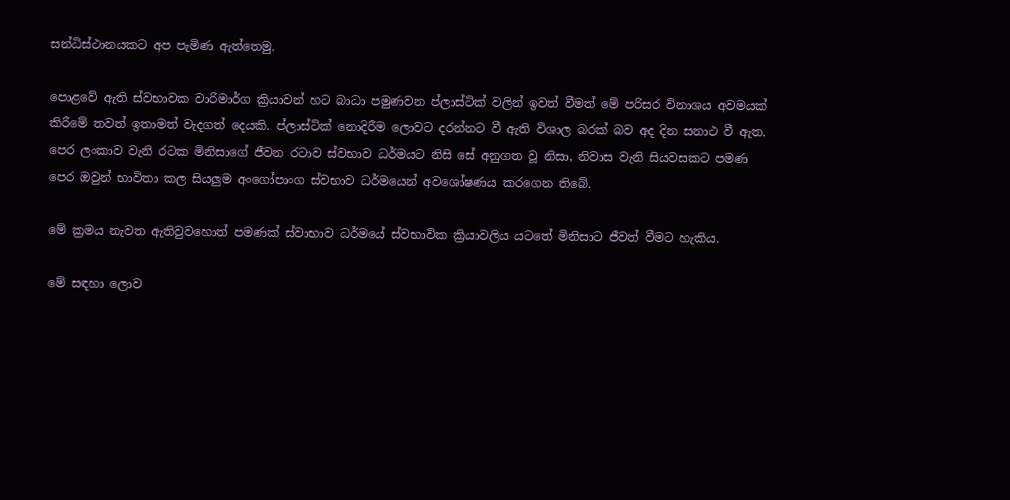සන්ධිස්ථානයකට අප පැමිණ ඇත්තෙමු.

පොළවේ ඇති ස්වභාවක වාරිමාර්ග ක්‍රියාවන් හට බාධා පමුණවන ප්ලාස්ටික් වලින් ඉවත් වීමත් මේ පරිසර විනාශය අවමයක් කිරීමේ තවත් ඉතාමත් වැදගත් දෙයකි. ප්ලාස්ටික් නොදිරීම ලොවට දරන්නට වී ඇති විශාල බරක් බව අද දින සනාථ වී ඇත. පෙර ලංකාව වැනි රටක මිනිසාගේ ජීවන රටාව ස්වභාව ධර්මයට නිසි සේ අනුගත වූ නිසා, නිවාස වැනි සියවසකට පමණ පෙර ඔවුන් භාවිතා කල සියලුම අංගෝපාංග ස්වභාව ධර්මයෙන් අවශෝෂණය කරගෙන තිබේ.

මේ ක්‍රමය නැවත ඇතිවුවහොත් පමණක් ස්වාභාව ධර්මයේ ස්වභාවික ක්‍රියාවලිය යටතේ මිනිසාට ජීවත් වීමට හැකිය.

මේ සඳහා ලොව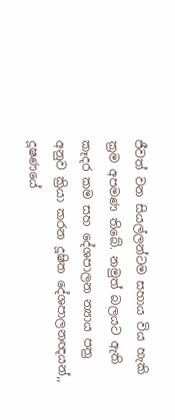ජීවත් වන සියල්ලන්ටම සහාය විය හැකි ක්‍රම අපමණ තිබේ. නමුත් බලයට ඇති කෑදර කම සහ දේශපාලන න්‍යාය පත්‍ර අනුව ක්‍රියා කරන දූෂිත දේශපාලනඥයන්,, දූෂණයේ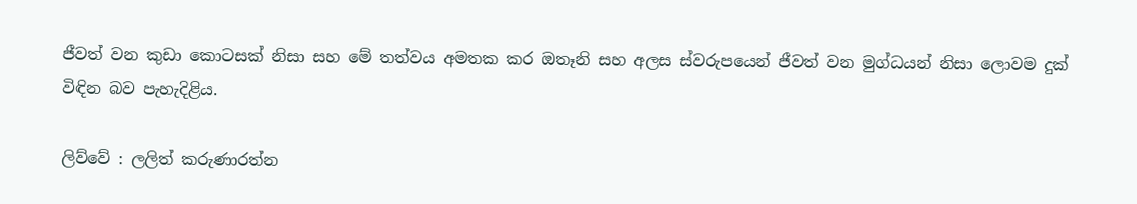ජීවත් වන කුඩා කොටසක් නිසා සහ මේ තත්වය අමතක කර ඔතෑනි සහ අලස ස්වරුපයෙන් ජීවත් වන මුග්ධයන් නිසා ලොවම දුක් විඳින බව පැහැදිළිය.

ලිව්වේ : ලලිත් කරුණාරත්න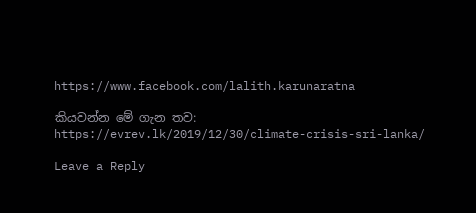https://www.facebook.com/lalith.karunaratna

කියවන්න මේ ගැන තව: https://evrev.lk/2019/12/30/climate-crisis-sri-lanka/

Leave a Reply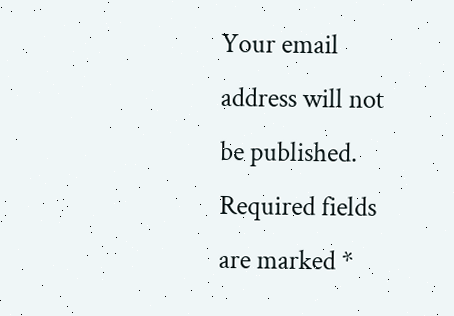Your email address will not be published. Required fields are marked *